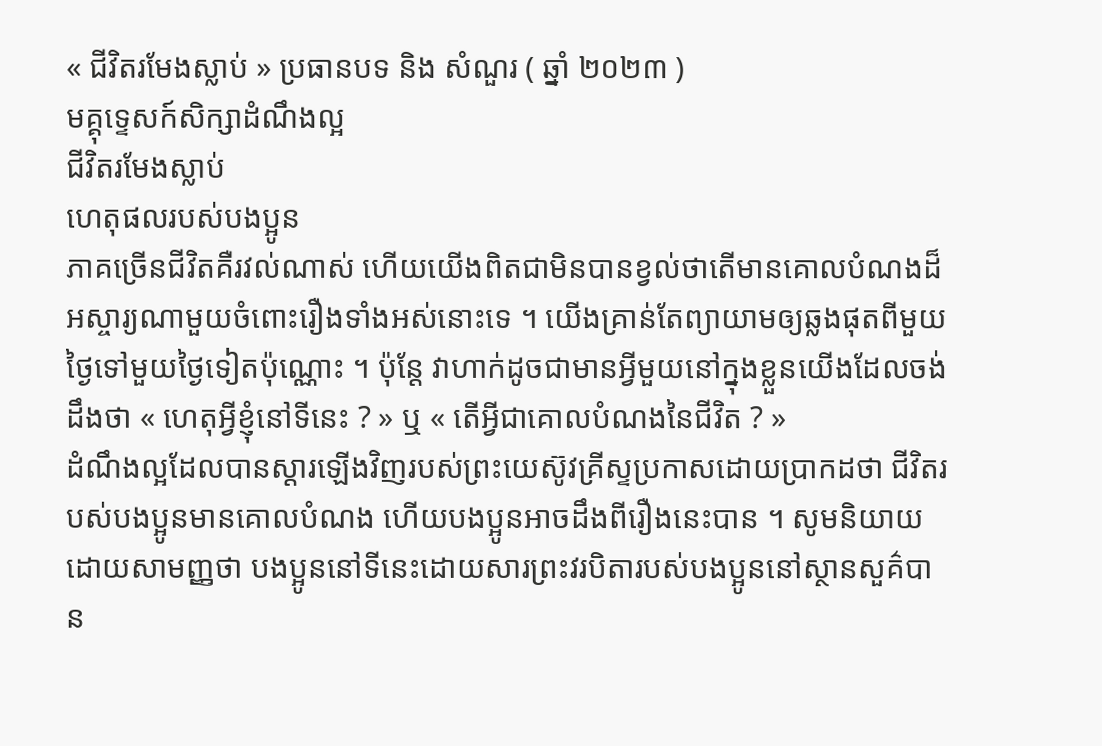« ជីវិតរមែងស្លាប់ » ប្រធានបទ និង សំណួរ ( ឆ្នាំ ២០២៣ )
មគ្គុទ្ទេសក៍សិក្សាដំណឹងល្អ
ជីវិតរមែងស្លាប់
ហេតុផលរបស់បងប្អូន
ភាគច្រើនជីវិតគឺរវល់ណាស់ ហើយយើងពិតជាមិនបានខ្វល់ថាតើមានគោលបំណងដ៏អស្ចារ្យណាមួយចំពោះរឿងទាំងអស់នោះទេ ។ យើងគ្រាន់តែព្យាយាមឲ្យឆ្លងផុតពីមួយថ្ងៃទៅមួយថ្ងៃទៀតប៉ុណ្ណោះ ។ ប៉ុន្តែ វាហាក់ដូចជាមានអ្វីមួយនៅក្នុងខ្លួនយើងដែលចង់ដឹងថា « ហេតុអ្វីខ្ញុំនៅទីនេះ ? » ឬ « តើអ្វីជាគោលបំណងនៃជីវិត ? »
ដំណឹងល្អដែលបានស្ដារឡើងវិញរបស់ព្រះយេស៊ូវគ្រីស្ទប្រកាសដោយប្រាកដថា ជីវិតរបស់បងប្អូនមានគោលបំណង ហើយបងប្អូនអាចដឹងពីរឿងនេះបាន ។ សូមនិយាយដោយសាមញ្ញថា បងប្អូននៅទីនេះដោយសារព្រះវរបិតារបស់បងប្អូននៅស្ថានសួគ៌បាន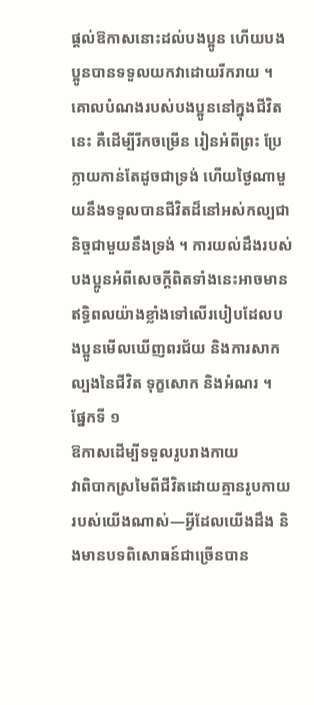ផ្ដល់ឱកាសនោះដល់បងប្អូន ហើយបងប្អូនបានទទួលយកវាដោយរីករាយ ។ គោលបំណងរបស់បងប្អូននៅក្នុងជីវិតនេះ គឺដើម្បីរីកចម្រើន រៀនអំពីព្រះ ប្រែក្លាយកាន់តែដូចជាទ្រង់ ហើយថ្ងៃណាមួយនឹងទទួលបានជីវិតដ៏នៅអស់កល្បជានិច្ចជាមួយនឹងទ្រង់ ។ ការយល់ដឹងរបស់បងប្អូនអំពីសេចក្ដីពិតទាំងនេះអាចមានឥទ្ធិពលយ៉ាងខ្លាំងទៅលើរបៀបដែលបងប្អូនមើលឃើញពរជ័យ និងការសាកល្បងនៃជីវិត ទុក្ខសោក និងអំណរ ។
ផ្នែកទី ១
ឱកាសដើម្បីទទួលរូបរាងកាយ
វាពិបាកស្រមៃពីជីវិតដោយគ្មានរូបកាយរបស់យើងណាស់—អ្វីដែលយើងដឹង និងមានបទពិសោធន៍ជាច្រើនបាន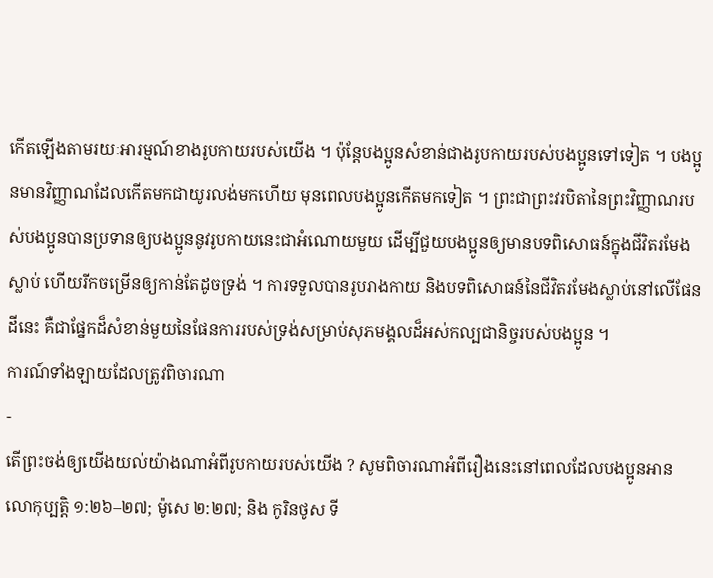កើតឡើងតាមរយៈអារម្មណ៍ខាងរូបកាយរបស់យើង ។ ប៉ុន្តែបងប្អូនសំខាន់ជាងរូបកាយរបស់បងប្អូនទៅទៀត ។ បងប្អូនមានវិញ្ញាណដែលកើតមកជាយូរលង់មកហើយ មុនពេលបងប្អូនកើតមកទៀត ។ ព្រះជាព្រះវរបិតានៃព្រះវិញ្ញាណរបស់បងប្អូនបានប្រទានឲ្យបងប្អូននូវរូបកាយនេះជាអំណោយមួយ ដើម្បីជួយបងប្អូនឲ្យមានបទពិសោធន៍ក្នុងជីវិតរមែងស្លាប់ ហើយរីកចម្រើនឲ្យកាន់តែដូចទ្រង់ ។ ការទទួលបានរូបរាងកាយ និងបទពិសោធន៍នៃជីវិតរមែងស្លាប់នៅលើផែនដីនេះ គឺជាផ្នែកដ៏សំខាន់មួយនៃផែនការរបស់ទ្រង់សម្រាប់សុភមង្គលដ៏អស់កល្បជានិច្ចរបស់បងប្អូន ។
ការណ៍ទាំងឡាយដែលត្រូវពិចារណា
-
តើព្រះចង់ឲ្យយើងយល់យ៉ាងណាអំពីរូបកាយរបស់យើង ? សូមពិចារណាអំពីរឿងនេះនៅពេលដែលបងប្អូនអាន លោកុប្បត្តិ ១:២៦–២៧; ម៉ូសេ ២:២៧; និង កូរិនថូស ទី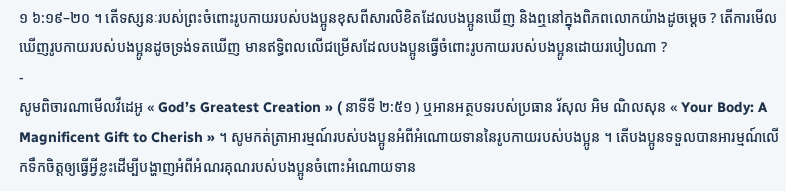១ ៦:១៩–២០ ។ តើទស្សនៈរបស់ព្រះចំពោះរូបកាយរបស់បងប្អូនខុសពីសារលិខិតដែលបងប្អូនឃើញ និងឮនៅក្នុងពិភពលោកយ៉ាងដូចម្ដេច ? តើការមើលឃើញរូបកាយរបស់បងប្អូនដូចទ្រង់ទតឃើញ មានឥទ្ធិពលលើជម្រើសដែលបងប្អូនធ្វើចំពោះរូបកាយរបស់បងប្អូនដោយរបៀបណា ?
-
សូមពិចារណាមើលវីដេអូ « God’s Greatest Creation » ( នាទីទី ២:៥១ ) ឬអានអត្ថបទរបស់ប្រធាន រ័សុល អិម ណិលសុន « Your Body: A Magnificent Gift to Cherish » ។ សូមកត់ត្រាអារម្មណ៍របស់បងប្អូនអំពីអំណោយទាននៃរូបកាយរបស់បងប្អូន ។ តើបងប្អូនទទួលបានអារម្មណ៍លើកទឹកចិត្តឲ្យធ្វើអ្វីខ្លះដើម្បីបង្ហាញអំពីអំណរគុណរបស់បងប្អូនចំពោះអំណោយទាន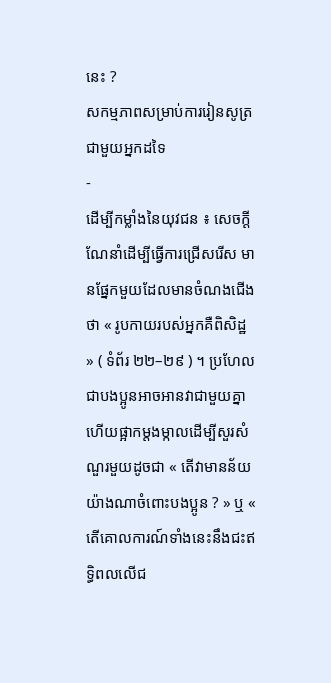នេះ ?
សកម្មភាពសម្រាប់ការរៀនសូត្រជាមួយអ្នកដទៃ
-
ដើម្បីកម្លាំងនៃយុវជន ៖ សេចក្តីណែនាំដើម្បីធ្វើការជ្រើសរើស មានផ្នែកមួយដែលមានចំណងជើងថា « រូបកាយរបស់អ្នកគឺពិសិដ្ឋ » ( ទំព័រ ២២–២៩ ) ។ ប្រហែលជាបងប្អូនអាចអានវាជាមួយគ្នា ហើយផ្អាកម្តងម្កាលដើម្បីសួរសំណួរមួយដូចជា « តើវាមានន័យយ៉ាងណាចំពោះបងប្អូន ? » ឬ « តើគោលការណ៍ទាំងនេះនឹងជះឥទ្ធិពលលើជ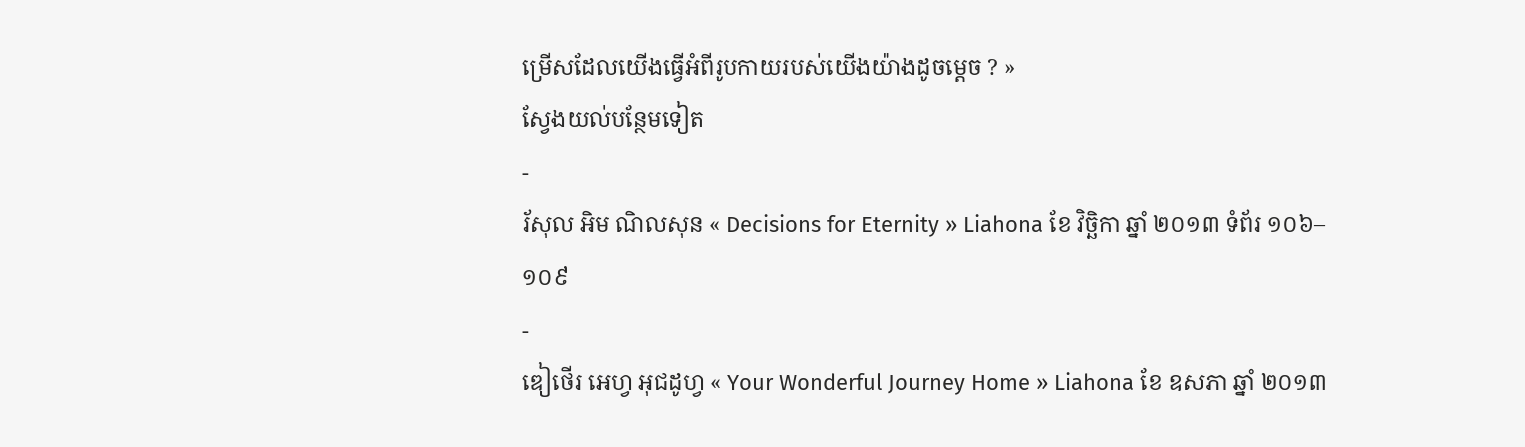ម្រើសដែលយើងធ្វើអំពីរូបកាយរបស់យើងយ៉ាងដូចម្ដេច ? »
ស្វែងយល់បន្ថែមទៀត
-
រ័សុល អិម ណិលសុន « Decisions for Eternity » Liahona ខែ វិច្ឆិកា ឆ្នាំ ២០១៣ ទំព័រ ១០៦–១០៩
-
ឌៀថើរ អេហ្វ អុជដូហ្វ « Your Wonderful Journey Home » Liahona ខែ ឧសភា ឆ្នាំ ២០១៣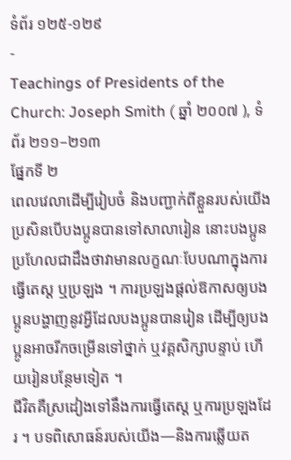ទំព័រ ១២៥-១២៩
-
Teachings of Presidents of the Church: Joseph Smith ( ឆ្នាំ ២០០៧ ), ទំព័រ ២១១–២១៣
ផ្នែកទី ២
ពេលវេលាដើម្បីរៀបចំ និងបញ្ជាក់ពីខ្លួនរបស់យើង
ប្រសិនបើបងប្អូនបានទៅសាលារៀន នោះបងប្អូនប្រហែលជាដឹងថាវាមានលក្ខណៈបែបណាក្នុងការធ្វើតេស្ត ឬប្រឡង ។ ការប្រឡងផ្ដល់ឱកាសឲ្យបងប្អូនបង្ហាញនូវអ្វីដែលបងប្អូនបានរៀន ដើម្បីឲ្យបងប្អូនអាចរីកចម្រើនទៅថ្នាក់ ឬវគ្គសិក្សាបន្ទាប់ ហើយរៀនបន្ថែមទៀត ។
ជីវិតគឺស្រដៀងទៅនឹងការធ្វើតេស្ត ឬការប្រឡងដែរ ។ បទពិសោធន៍របស់យើង—និងការឆ្លើយត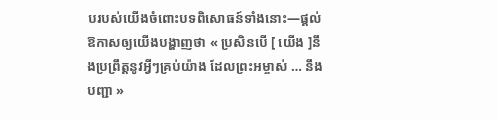បរបស់យើងចំពោះបទពិសោធន៍ទាំងនោះ—ផ្តល់ឱកាសឲ្យយើងបង្ហាញថា « ប្រសិនបើ [ យើង ]នឹងប្រព្រឹត្តនូវអ្វីៗគ្រប់យ៉ាង ដែលព្រះអម្ចាស់ … នឹងបញ្ជា »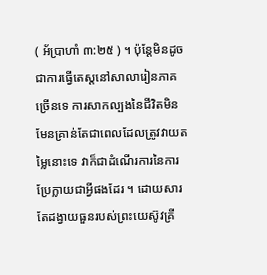( អ័ប្រាហាំ ៣:២៥ ) ។ ប៉ុន្តែមិនដូចជាការធ្វើតេស្តនៅសាលារៀនភាគច្រើនទេ ការសាកល្បងនៃជីវិតមិនមែនគ្រាន់តែជាពេលដែលត្រូវវាយតម្លៃនោះទេ វាក៏ជាដំណើរការនៃការប្រែក្លាយជាអ្វីផងដែរ ។ ដោយសារតែដង្វាយធួនរបស់ព្រះយេស៊ូវគ្រី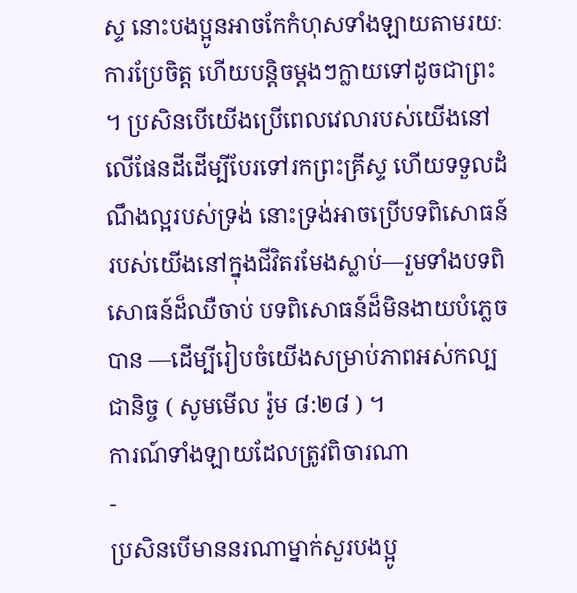ស្ទ នោះបងប្អូនអាចកែកំហុសទាំងឡាយតាមរយៈការប្រែចិត្ត ហើយបន្ដិចម្ដងៗក្លាយទៅដូចជាព្រះ ។ ប្រសិនបើយើងប្រើពេលវេលារបស់យើងនៅលើផែនដីដើម្បីបែរទៅរកព្រះគ្រីស្ទ ហើយទទួលដំណឹងល្អរបស់ទ្រង់ នោះទ្រង់អាចប្រើបទពិសោធន៍របស់យើងនៅក្នុងជីវិតរមែងស្លាប់—រួមទាំងបទពិសោធន៍ដ៏ឈឺចាប់ បទពិសោធន៍ដ៏មិនងាយបំភ្លេចបាន —ដើម្បីរៀបចំយើងសម្រាប់ភាពអស់កល្បជានិច្ច ( សូមមើល រ៉ូម ៨:២៨ ) ។
ការណ៍ទាំងឡាយដែលត្រូវពិចារណា
-
ប្រសិនបើមាននរណាម្នាក់សួរបងប្អូ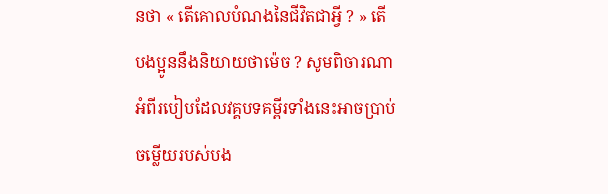នថា « តើគោលបំណងនៃជីវិតជាអ្វី ? » តើបងប្អូននឹងនិយាយថាម៉េច ? សូមពិចារណាអំពីរបៀបដែលវគ្គបទគម្ពីរទាំងនេះអាចប្រាប់ចម្លើយរបស់បង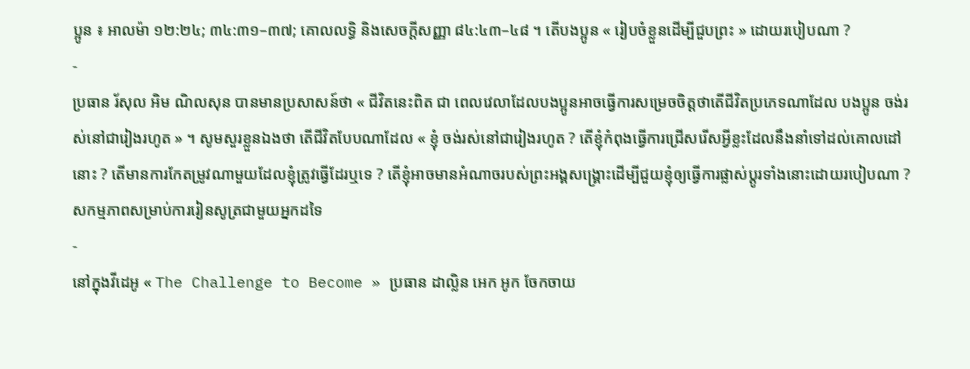ប្អូន ៖ អាលម៉ា ១២:២៤; ៣៤:៣១–៣៧; គោលលទ្ធិ និងសេចក្តីសញ្ញា ៨៤:៤៣–៤៨ ។ តើបងប្អូន « រៀបចំខ្លួនដើម្បីជួបព្រះ » ដោយរបៀបណា ?
-
ប្រធាន រ័សុល អិម ណិលសុន បានមានប្រសាសន៍ថា « ជីវិតនេះពិត ជា ពេលវេលាដែលបងប្អូនអាចធ្វើការសម្រេចចិត្តថាតើជីវិតប្រភេទណាដែល បងប្អូន ចង់រស់នៅជារៀងរហូត » ។ សូមសួរខ្លួនឯងថា តើជីវិតបែបណាដែល « ខ្ញុំ ចង់រស់នៅជារៀងរហូត ? តើខ្ញុំកំពុងធ្វើការជ្រើសរើសអ្វីខ្លះដែលនឹងនាំទៅដល់គោលដៅនោះ ? តើមានការកែតម្រូវណាមួយដែលខ្ញុំត្រូវធ្វើដែរឬទេ ? តើខ្ញុំអាចមានអំណាចរបស់ព្រះអង្គសង្គ្រោះដើម្បីជួយខ្ញុំឲ្យធ្វើការផ្លាស់ប្ដូរទាំងនោះដោយរបៀបណា ?
សកម្មភាពសម្រាប់ការរៀនសូត្រជាមួយអ្នកដទៃ
-
នៅក្នុងវីដេអូ « The Challenge to Become » ប្រធាន ដាល្លិន អេក អូក ចែកចាយ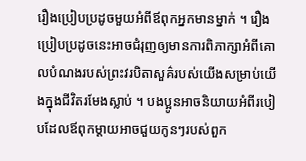រឿងប្រៀបប្រដូចមួយអំពីឪពុកអ្នកមានម្នាក់ ។ រឿងប្រៀបប្រដូចនេះអាចជំរុញឲ្យមានការពិភាក្សាអំពីគោលបំណងរបស់ព្រះវរបិតាសួគ៌របស់យើងសម្រាប់យើងក្នុងជីវិតរមែងស្លាប់ ។ បងប្អូនអាចនិយាយអំពីរបៀបដែលឪពុកម្ដាយអាចជួយកូនៗរបស់ពួក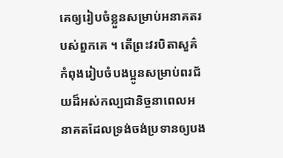គេឲ្យរៀបចំខ្លួនសម្រាប់អនាគតរបស់ពួកគេ ។ តើព្រះវរបិតាសួគ៌កំពុងរៀបចំបងប្អូនសម្រាប់ពរជ័យដ៏អស់កល្បជានិច្ចនាពេលអនាគតដែលទ្រង់ចង់ប្រទានឲ្យបង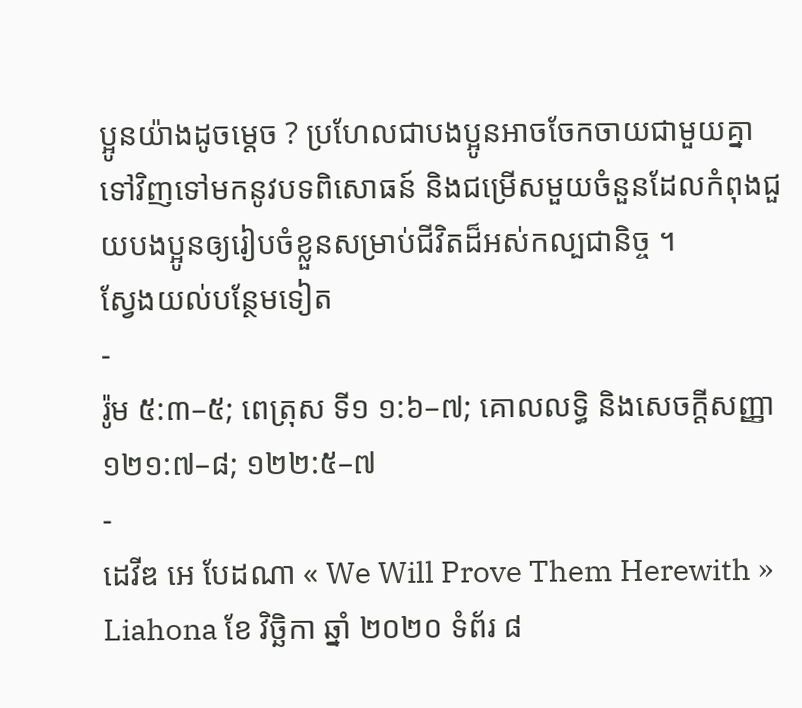ប្អូនយ៉ាងដូចម្ដេច ? ប្រហែលជាបងប្អូនអាចចែកចាយជាមួយគ្នាទៅវិញទៅមកនូវបទពិសោធន៍ និងជម្រើសមួយចំនួនដែលកំពុងជួយបងប្អូនឲ្យរៀបចំខ្លួនសម្រាប់ជីវិតដ៏អស់កល្បជានិច្ច ។
ស្វែងយល់បន្ថែមទៀត
-
រ៉ូម ៥:៣–៥; ពេត្រុស ទី១ ១:៦–៧; គោលលទ្ធិ និងសេចក្តីសញ្ញា ១២១:៧–៨; ១២២:៥–៧
-
ដេវីឌ អេ បែដណា « We Will Prove Them Herewith » Liahona ខែ វិច្ឆិកា ឆ្នាំ ២០២០ ទំព័រ ៨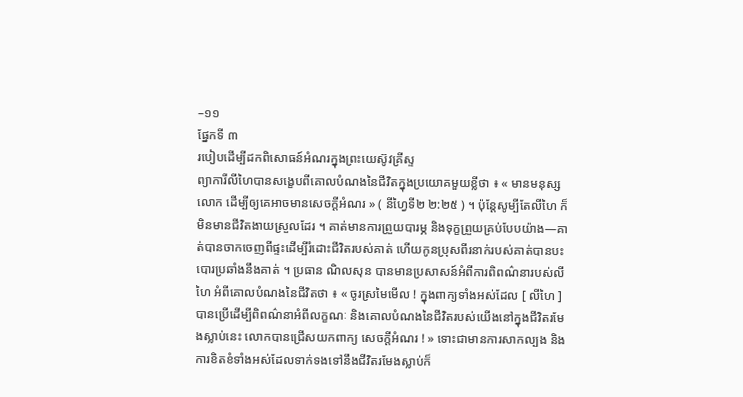–១១
ផ្នែកទី ៣
របៀបដើម្បីដកពិសោធន៍អំណរក្នុងព្រះយេស៊ូវគ្រីស្ទ
ព្យាការីលីហៃបានសង្ខេបពីគោលបំណងនៃជីវិតក្នុងប្រយោគមួយខ្លីថា ៖ « មានមនុស្សលោក ដើម្បីឲ្យគេអាចមានសេចក្ដីអំណរ » ( នីហ្វៃទី២ ២:២៥ ) ។ ប៉ុន្តែសូម្បីតែលីហៃ ក៏មិនមានជីវិតងាយស្រួលដែរ ។ គាត់មានការព្រួយបារម្ភ និងទុក្ខព្រួយគ្រប់បែបយ៉ាង—គាត់បានចាកចេញពីផ្ទះដើម្បីរំដោះជីវិតរបស់គាត់ ហើយកូនប្រុសពីរនាក់របស់គាត់បានបះបោរប្រឆាំងនឹងគាត់ ។ ប្រធាន ណិលសុន បានមានប្រសាសន៍អំពីការពិពណ៌នារបស់លីហៃ អំពីគោលបំណងនៃជីវិតថា ៖ « ចូរស្រមៃមើល ! ក្នុងពាក្យទាំងអស់ដែល [ លីហៃ ] បានប្រើដើម្បីពិពណ៌នាអំពីលក្ខណៈ និងគោលបំណងនៃជីវិតរបស់យើងនៅក្នុងជីវិតរមែងស្លាប់នេះ លោកបានជ្រើសយកពាក្យ សេចក្ដីអំណរ ! » ទោះជាមានការសាកល្បង និងការខិតខំទាំងអស់ដែលទាក់ទងទៅនឹងជីវិតរមែងស្លាប់ក៏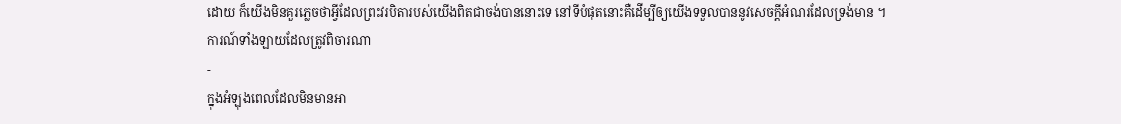ដោយ ក៏យើងមិនគួរភ្លេចថាអ្វីដែលព្រះវរបិតារបស់យើងពិតជាចង់បាននោះទេ នៅទីបំផុតនោះគឺដើម្បីឲ្យយើងទទួលបាននូវសេចក្តីអំណរដែលទ្រង់មាន ។
ការណ៍ទាំងឡាយដែលត្រូវពិចារណា
-
ក្នុងអំឡុងពេលដែលមិនមានអា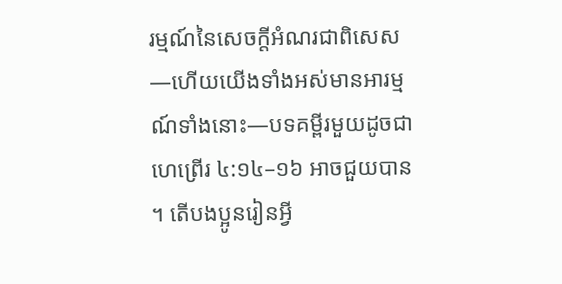រម្មណ៍នៃសេចក្តីអំណរជាពិសេស—ហើយយើងទាំងអស់មានអារម្មណ៍ទាំងនោះ—បទគម្ពីរមួយដូចជា ហេព្រើរ ៤:១៤–១៦ អាចជួយបាន ។ តើបងប្អូនរៀនអ្វី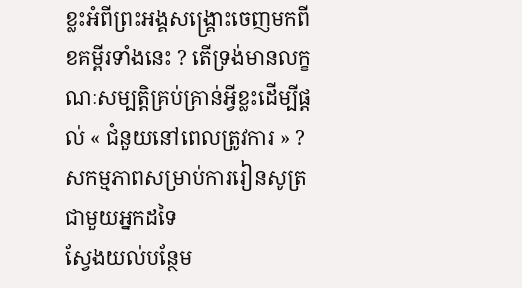ខ្លះអំពីព្រះអង្គសង្គ្រោះចេញមកពីខគម្ពីរទាំងនេះ ? តើទ្រង់មានលក្ខណៈសម្បត្តិគ្រប់គ្រាន់អ្វីខ្លះដើម្បីផ្ដល់ « ជំនួយនៅពេលត្រូវការ » ?
សកម្មភាពសម្រាប់ការរៀនសូត្រជាមួយអ្នកដទៃ
ស្វែងយល់បន្ថែម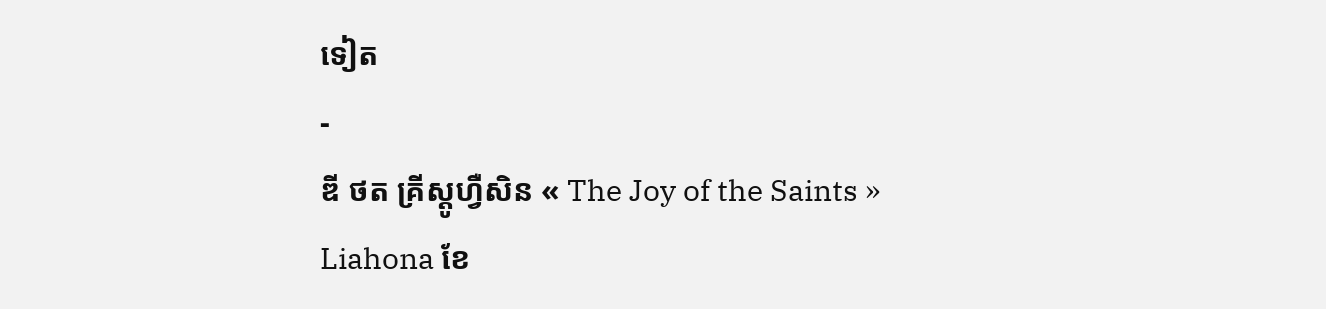ទៀត
-
ឌី ថត គ្រីស្តូហ្វឺសិន « The Joy of the Saints » Liahona ខែ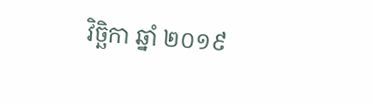វិច្ឆិកា ឆ្នាំ ២០១៩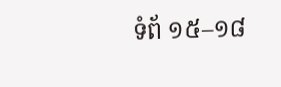ទំព័ ១៥–១៨